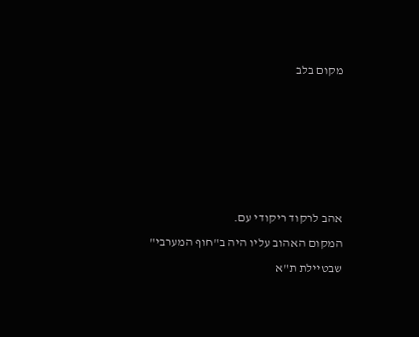מקום בלב





אהב לרקוד ריקודי עם.
המקום האהוב עליו היה ב"חוף המערבי" שבטיילת ת"א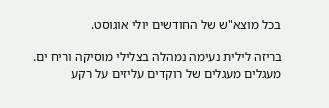בכל מוצא"ש של החודשים יולי אוגוסט.

בריזה לילית נעימה נמהלה בצלילי מוסיקה וריח ים.
מעגלים מעגלים של רוקדים עליזים על רקע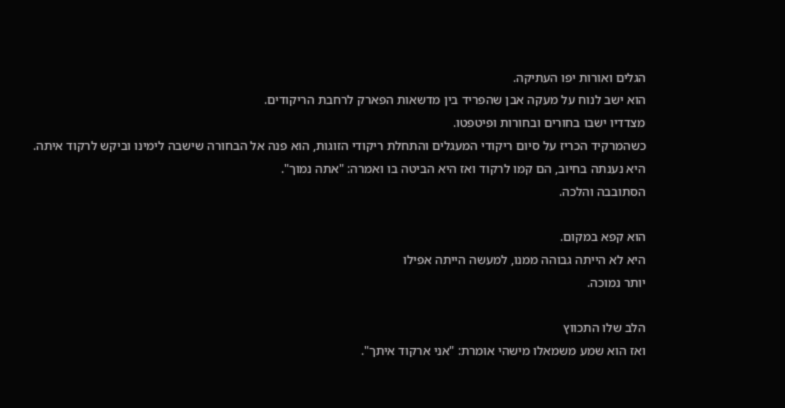הגלים ואורות יפו העתיקה.
הוא ישב לנוח על מעקה אבן שהפריד בין מדשאות הפארק לרחבת הריקודים.
מצדדיו ישבו בחורים ובחורות ופיטפטו.
כשהמרקיד הכריז על סיום ריקודי המעגלים והתחלת ריקודי הזוגות, הוא פנה אל הבחורה שישבה לימינו וביקש לרקוד איתה.
היא נענתה בחיוב, הם קמו לרקוד ואז היא הביטה בו ואמרה: "אתה נמוך".
הסתובבה והלכה.

הוא קפא במקום.
היא לא הייתה גבוהה ממנו, למעשה הייתה אפילו
יותר נמוכה.

הלב שלו התכווץ
ואז הוא שמע משמאלו מישהי אומרת: "אני ארקוד איתך".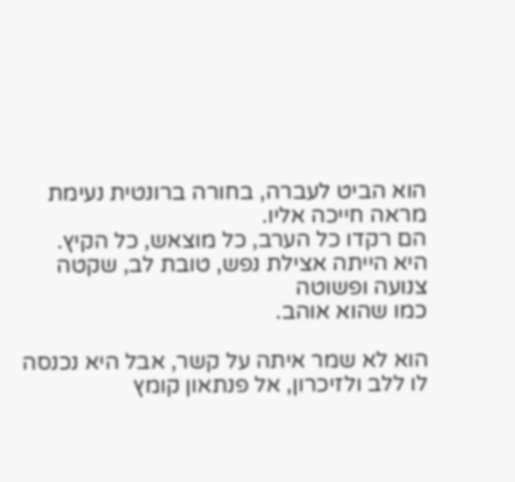הוא הביט לעברה, בחורה ברונטית נעימת מראה חייכה אליו.
הם רקדו כל הערב, כל מוצאש, כל הקיץ.
היא הייתה אצילת נפש, טובת לב, שקטה צנועה ופשוטה
כמו שהוא אוהב.

הוא לא שמר איתה על קשר, אבל היא נכנסה לו ללב ולזיכרון, אל פנתאון קומץ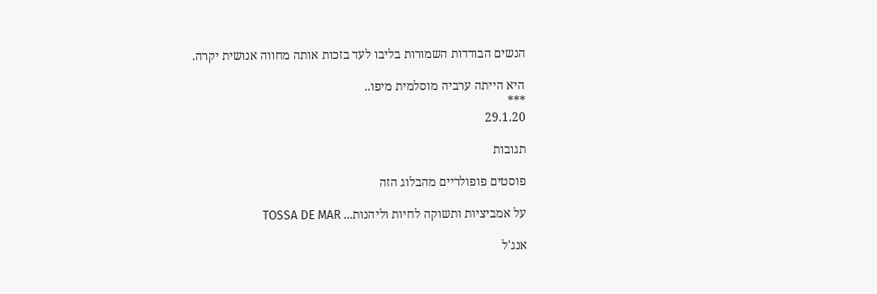הנשים הבודדות השמורות בליבו לעד בזכות אותה מחווה אנושית יקרה.

היא הייתה ערביה מוסלמית מיפו..
***
29.1.20

תגובות

פוסטים פופולריים מהבלוג הזה

על אמביציות ותשוקה לחיות וליהנות... TOSSA DE MAR

אנג'ל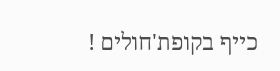כייף בקופת'חולים !